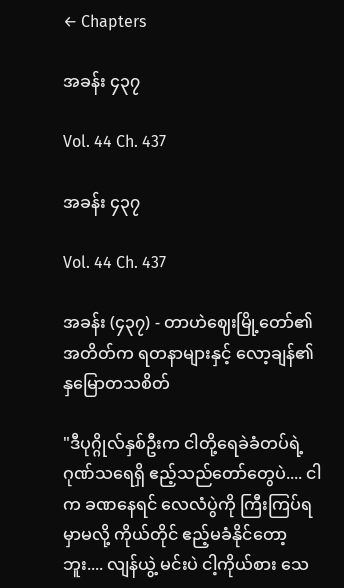← Chapters

အခန်း ၄၃၇

Vol. 44 Ch. 437

အခန်း ၄၃၇

Vol. 44 Ch. 437

အခန်း (၄၃၇) - တာဟဲဈေးမြို့တော်၏ အတိတ်က ရတနာများနှင့် လော့ချန်၏ နှမြောတသစိတ်

"ဒီပုဂ္ဂိုလ်နှစ်ဦးက ငါတို့ရေခဲခံတပ်ရဲ့ ဂုဏ်သရေရှိ ဧည့်သည်တော်တွေပဲ.... ငါက ခဏနေရင် လေလံပွဲကို ကြီးကြပ်ရမှာမလို့ ကိုယ်တိုင် ဧည့်မခံနိုင်တော့ဘူး.... လျန်ယွဲ့ မင်းပဲ ငါ့ကိုယ်စား သေ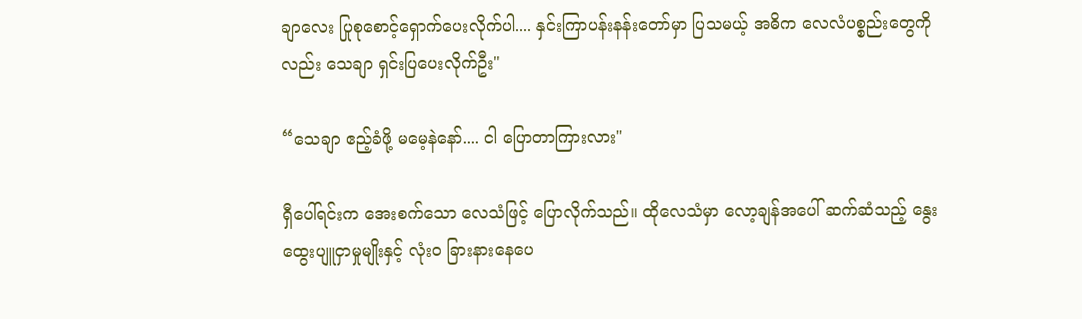ချာလေး ပြုစုစောင့်ရှောက်ပေးလိုက်ပါ.... နှင်းကြာပန်းနန်းတော်မှာ ပြသမယ့် အဓိက လေလံပစ္စည်းတွေကိုလည်း သေချာ ရှင်းပြပေးလိုက်ဦး"

“သေချာ ဧည့်ခံဖို့ မမေ့နဲနော်.... ငါ ပြောတာကြားလား"

ရှီပေါ်ရင်းက အေးစက်သော လေသံဖြင့် ပြောလိုက်သည်။ ထိုလေသံမှာ လော့ချန်အပေါ် ဆက်ဆံသည့် နွေးထွေးပျူငှာမှုမျိုးနှင့် လုံးဝ ခြားနားနေပေ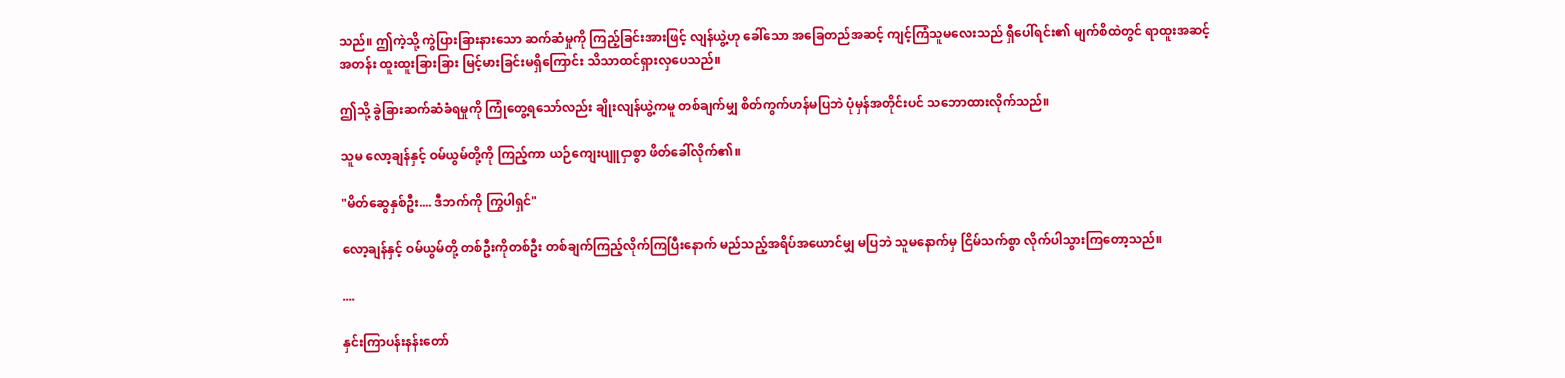သည်။ ဤကဲ့သို့ ကွဲပြားခြားနားသော ဆက်ဆံမှုကို ကြည့်ခြင်းအားဖြင့် လျန်ယွဲ့ဟု ခေါ်သော အခြေတည်အဆင့် ကျင့်ကြံသူမလေးသည် ရှီပေါ်ရင်း၏ မျက်စိထဲတွင် ရာထူးအဆင့်အတန်း ထူးထူးခြားခြား မြင့်မားခြင်းမရှိကြောင်း သိသာထင်ရှားလှပေသည်။

ဤသို့ ခွဲခြားဆက်ဆံခံရမှုကို ကြုံတွေ့ရသော်လည်း ချိုးလျန်ယွဲ့ကမူ တစ်ချက်မျှ စိတ်ကွက်ဟန်မပြဘဲ ပုံမှန်အတိုင်းပင် သဘောထားလိုက်သည်။

သူမ လော့ချန်နှင့် ဝမ်ယွမ်တို့ကို ကြည့်ကာ ယဉ်ကျေးပျူငှာစွာ ဖိတ်ခေါ်လိုက်၏။

"မိတ်ဆွေနှစ်ဦး.... ဒီဘက်ကို ကြွပါရှင်"

လော့ချန်နှင့် ဝမ်ယွမ်တို့ တစ်ဦးကိုတစ်ဦး တစ်ချက်ကြည့်လိုက်ကြပြီးနောက် မည်သည့်အရိပ်အယောင်မျှ မပြဘဲ သူမနောက်မှ ငြိမ်သက်စွာ လိုက်ပါသွားကြတော့သည်။

....

နှင်းကြာပန်းနန်းတော်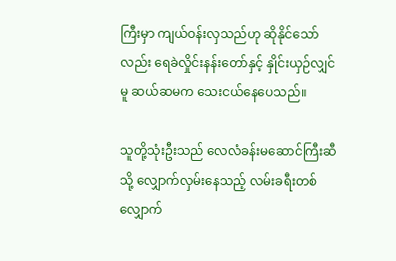ကြီးမှာ ကျယ်ဝန်းလှသည်ဟု ဆိုနိုင်သော်လည်း ရေခဲလှိုင်းနန်းတော်နှင့် နှိုင်းယှဉ်လျှင်မူ ဆယ်ဆမက သေးငယ်နေပေသည်။

သူတို့သုံးဦးသည် လေလံခန်းမဆောင်ကြီးဆီသို့ လျှောက်လှမ်းနေသည့် လမ်းခရီးတစ်လျှောက်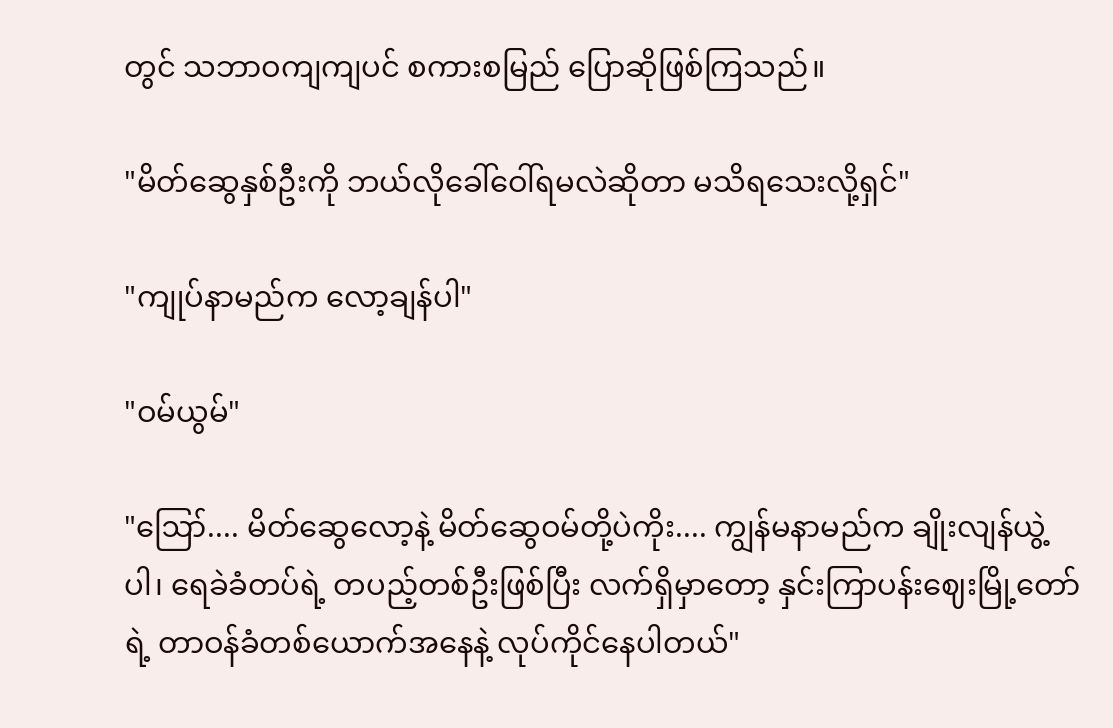တွင် သဘာဝကျကျပင် စကားစမြည် ပြောဆိုဖြစ်ကြသည်။

"မိတ်ဆွေနှစ်ဦးကို ဘယ်လိုခေါ်ဝေါ်ရမလဲဆိုတာ မသိရသေးလို့ရှင်"

"ကျုပ်နာမည်က လော့ချန်ပါ"

"ဝမ်ယွမ်"

"ဪ.... မိတ်ဆွေလော့နဲ့ မိတ်ဆွေဝမ်တို့ပဲကိုး.... ကျွန်မနာမည်က ချိုးလျန်ယွဲ့ ပါ၊ ရေခဲခံတပ်ရဲ့ တပည့်တစ်ဦးဖြစ်ပြီး လက်ရှိမှာတော့ နှင်းကြာပန်းဈေးမြို့တော်ရဲ့ တာဝန်ခံတစ်ယောက်အနေနဲ့ လုပ်ကိုင်နေပါတယ်"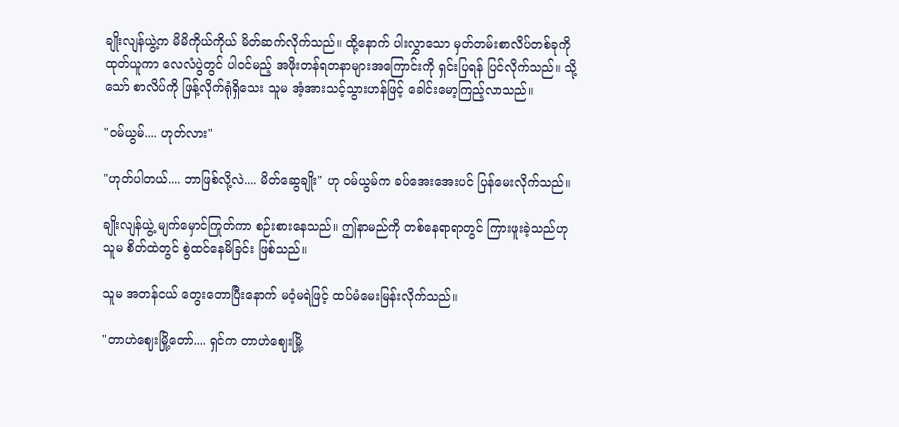ချိုးလျန်ယွဲ့က မိမိကိုယ်ကိုယ် မိတ်ဆက်လိုက်သည်။ ထို့နောက် ပါးလွှာသော မှတ်တမ်းစာလိပ်တစ်ခုကို ထုတ်ယူကာ လေလံပွဲတွင် ပါဝင်မည့် အဖိုးတန်ရတနာများအကြောင်းကို ရှင်းပြရန် ပြင်လိုက်သည်။ သို့သော် စာလိပ်ကို ဖြန့်လိုက်ရုံရှိသေး သူမ အံ့အားသင့်သွားဟန်ဖြင့် ခေါင်းမော့ကြည့်လာသည်။

"ဝမ်ယွမ်.... ဟုတ်လား"

"ဟုတ်ပါတယ်.... ဘာဖြစ်လို့လဲ.... မိတ်ဆွေချိုး" ဟု ဝမ်ယွမ်က ခပ်အေးအေးပင် ပြန်မေးလိုက်သည်။

ချိုးလျန်ယွဲ့ မျက်မှောင်ကြုတ်ကာ စဉ်းစားနေသည်။ ဤနာမည်ကို တစ်နေရာရာတွင် ကြားဖူးခဲ့သည်ဟု သူမ စိတ်ထဲတွင် စွဲထင်နေမိခြင်း ဖြစ်သည်။

သူမ အတန်ငယ် တွေးတောပြီးနောက် မဝံ့မရဲဖြင့် ထပ်မံမေးမြန်းလိုက်သည်။

"တာဟဲဈေးမြို့တော်.... ရှင်က တာဟဲဈေးမြို့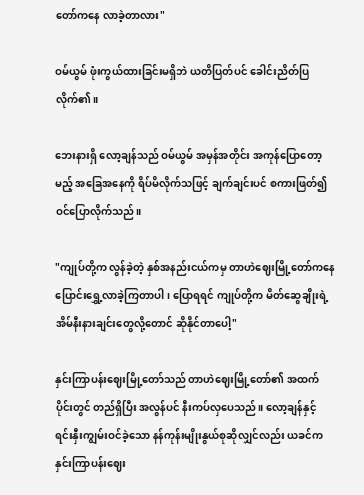တော်ကနေ လာခဲ့တာလား"

ဝမ်ယွမ် ဖုံးကွယ်ထားခြင်းမရှိဘဲ ယတိပြတ်ပင် ခေါင်းညိတ်ပြလိုက်၏။

ဘေးနားရှိ လော့ချန်သည် ဝမ်ယွမ် အမှန်အတိုင်း အကုန်ပြောတော့မည့် အခြေအနေကို ရိပ်မိလိုက်သဖြင့် ချက်ချင်းပင် စကားဖြတ်၍ ဝင်ပြောလိုက်သည်။

"ကျုပ်တို့က လွန်ခဲ့တဲ့ နှစ်အနည်းငယ်ကမှ တာဟဲဈေးမြို့တော်ကနေ ပြောင်းရွှေ့လာခဲ့ကြတာပါ၊ ပြောရရင် ကျုပ်တို့က မိတ်ဆွေချိုးရဲ့ အိမ်နီးနားချင်းတွေလို့တောင် ဆိုနိုင်တာပေါ့"

နှင်းကြာပန်းဈေးမြို့တော်သည် တာဟဲဈေးမြို့တော်၏ အထက်ပိုင်းတွင် တည်ရှိပြီး အလွန်ပင် နီးကပ်လှပေသည်။ လော့ချန်နှင့် ရင်းနှီးကျွမ်းဝင်ခဲ့သော နန်ကုန်းမျိုးနွယ်စုဆိုလျှင်လည်း ယခင်က နှင်းကြာပန်းဈေး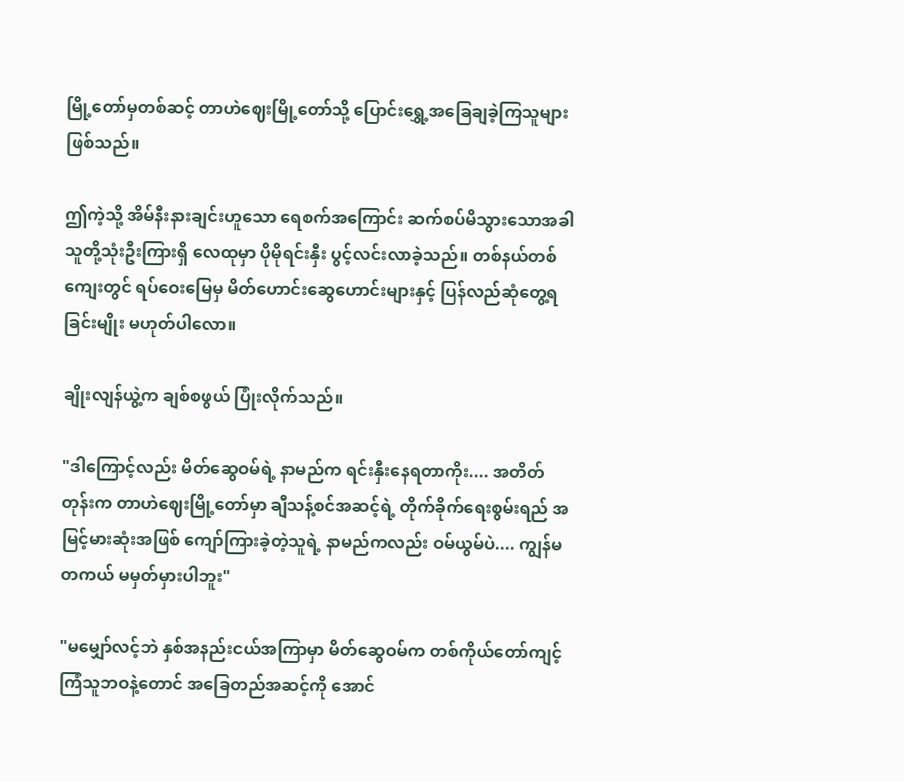မြို့တော်မှတစ်ဆင့် တာဟဲဈေးမြို့တော်သို့ ပြောင်းရွှေ့အခြေချခဲ့ကြသူများ ဖြစ်သည်။

ဤကဲ့သို့ အိမ်နီးနားချင်းဟူသော ရေစက်အကြောင်း ဆက်စပ်မိသွားသောအခါ သူတို့သုံးဦးကြားရှိ လေထုမှာ ပိုမိုရင်းနှီး ပွင့်လင်းလာခဲ့သည်။ တစ်နယ်တစ်ကျေးတွင် ရပ်ဝေးမြေမှ မိတ်ဟောင်းဆွေဟောင်းများနှင့် ပြန်လည်ဆုံတွေ့ရခြင်းမျိုး မဟုတ်ပါလော။

ချိုးလျန်ယွဲ့က ချစ်စဖွယ် ပြုံးလိုက်သည်။

"ဒါကြောင့်လည်း မိတ်ဆွေဝမ်ရဲ့ နာမည်က ရင်းနှီးနေရတာကိုး.... အတိတ်တုန်းက တာဟဲဈေးမြို့တော်မှာ ချီသန့်စင်အဆင့်ရဲ့ တိုက်ခိုက်ရေးစွမ်းရည် အမြင့်မားဆုံးအဖြစ် ကျော်ကြားခဲ့တဲ့သူရဲ့ နာမည်ကလည်း ဝမ်ယွမ်ပဲ.... ကျွန်မ တကယ် မမှတ်မှားပါဘူး"

"မမျှော်လင့်ဘဲ နှစ်အနည်းငယ်အကြာမှာ မိတ်ဆွေဝမ်က တစ်ကိုယ်တော်ကျင့်ကြံသူဘဝနဲ့တောင် အခြေတည်အဆင့်ကို အောင်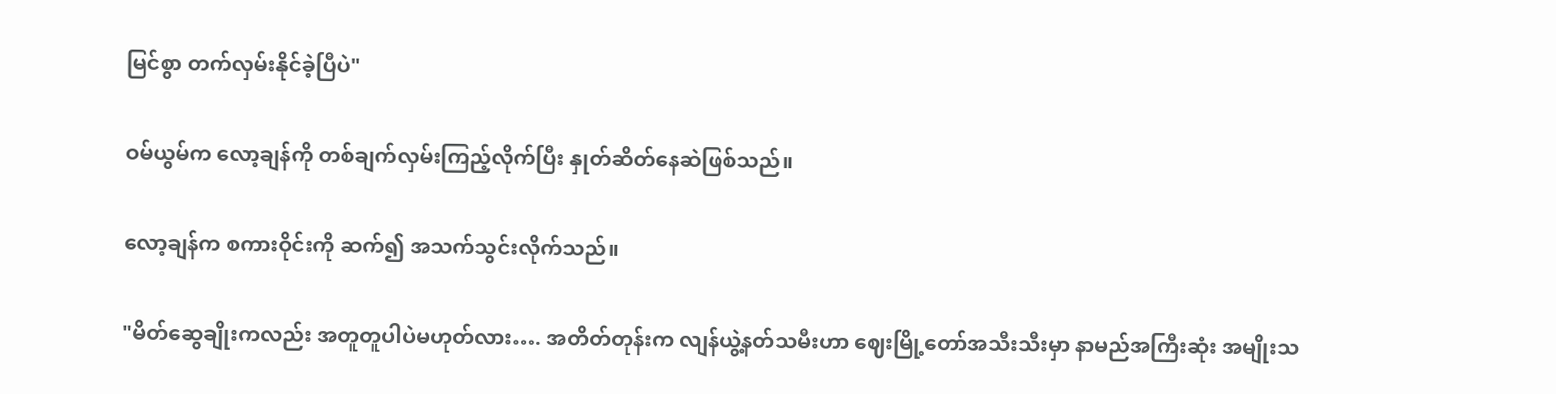မြင်စွာ တက်လှမ်းနိုင်ခဲ့ပြီပဲ"

ဝမ်ယွမ်က လော့ချန်ကို တစ်ချက်လှမ်းကြည့်လိုက်ပြီး နှုတ်ဆိတ်နေဆဲဖြစ်သည်။

လော့ချန်က စကားဝိုင်းကို ဆက်၍ အသက်သွင်းလိုက်သည်။

"မိတ်ဆွေချိုးကလည်း အတူတူပါပဲမဟုတ်လား…. အတိတ်တုန်းက လျန်ယွဲ့နတ်သမီးဟာ ဈေးမြို့တော်အသီးသီးမှာ နာမည်အကြီးဆုံး အမျိုးသ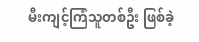မီးကျင့်ကြံသူတစ်ဦး ဖြစ်ခဲ့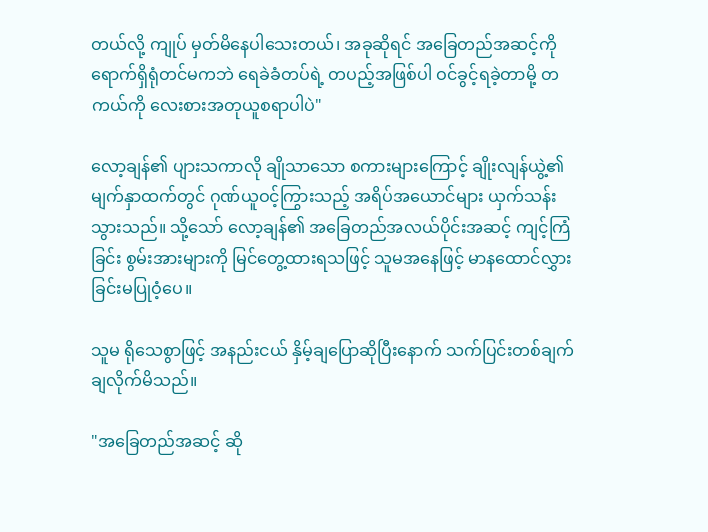တယ်လို့ ကျုပ် မှတ်မိနေပါသေးတယ်၊ အခုဆိုရင် အခြေတည်အဆင့်ကို ရောက်ရှိရုံတင်မကဘဲ ရေခဲခံတပ်ရဲ့ တပည့်အဖြစ်ပါ ဝင်ခွင့်ရခဲ့တာမို့ တကယ်ကို လေးစားအတုယူစရာပါပဲ"

လော့ချန်၏ ပျားသကာလို ချိုသာသော စကားများကြောင့် ချိုးလျန်ယွဲ့၏ မျက်နှာထက်တွင် ဂုဏ်ယူဝင့်ကြွားသည့် အရိပ်အယောင်များ ယှက်သန်းသွားသည်။ သို့သော် လော့ချန်၏ အခြေတည်အလယ်ပိုင်းအဆင့် ကျင့်ကြံခြင်း စွမ်းအားများကို မြင်တွေ့ထားရသဖြင့် သူမအနေဖြင့် မာနထောင်လွှားခြင်းမပြုဝံ့ပေ။

သူမ ရိုသေစွာဖြင့် အနည်းငယ် နှိမ့်ချပြောဆိုပြီးနောက် သက်ပြင်းတစ်ချက် ချလိုက်မိသည်။

"အခြေတည်အဆင့် ဆို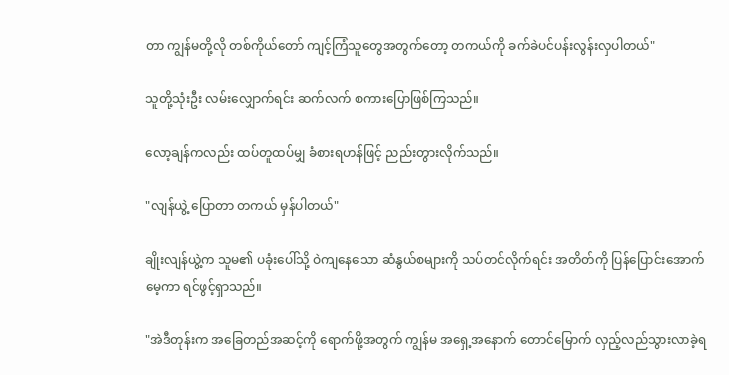တာ ကျွန်မတို့လို တစ်ကိုယ်တော် ကျင့်ကြံသူတွေအတွက်တော့ တကယ်ကို ခက်ခဲပင်ပန်းလွန်းလှပါတယ်"

သူတို့သုံးဦး လမ်းလျှောက်ရင်း ဆက်လက် စကားပြောဖြစ်ကြသည်။

လော့ချန်ကလည်း ထပ်တူထပ်မျှ ခံစားရဟန်ဖြင့် ညည်းတွားလိုက်သည်။

"လျန်ယွဲ့ ပြောတာ တကယ် မှန်ပါတယ်"

ချိုးလျန်ယွဲ့က သူမ၏ ပခုံးပေါ်သို့ ဝဲကျနေသော ဆံနွယ်စများကို သပ်တင်လိုက်ရင်း အတိတ်ကို ပြန်ပြောင်းအောက်မေ့ကာ ရင်ဖွင့်ရှာသည်။

"အဲဒီတုန်းက အခြေတည်အဆင့်ကို ရောက်ဖို့အတွက် ကျွန်မ အရှေ့အနောက် တောင်မြောက် လှည့်လည်သွားလာခဲ့ရ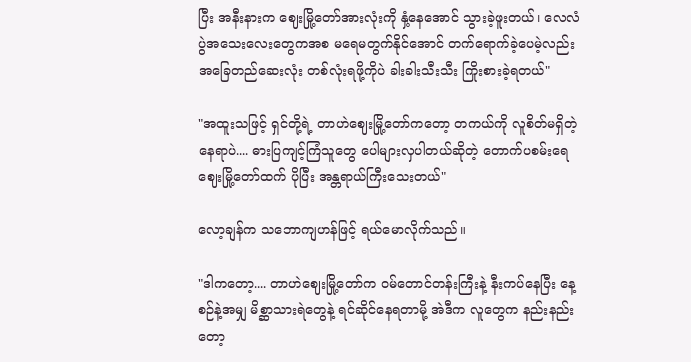ပြီး အနီးနားက ဈေးမြို့တော်အားလုံးကို နှံ့နေအောင် သွားခဲ့ဖူးတယ်၊ လေလံပွဲအသေးလေးတွေကအစ မရေမတွက်နိုင်အောင် တက်ရောက်ခဲ့ပေမဲ့လည်း အခြေတည်ဆေးလုံး တစ်လုံးရဖို့ကိုပဲ ခါးခါးသီးသီး ကြိုးစားခဲ့ရတယ်"

"အထူးသဖြင့် ရှင်တို့ရဲ့ တာဟဲဈေးမြို့တော်ကတော့ တကယ်ကို လူစိတ်မရှိတဲ့နေရာပဲ.... ဓားပြကျင့်ကြံသူတွေ ပေါများလှပါတယ်ဆိုတဲ့ တောက်ပစမ်းရေဈေးမြို့တော်ထက် ပိုပြီး အန္တရာယ်ကြီးသေးတယ်"

လော့ချန်က သဘောကျဟန်ဖြင့် ရယ်မောလိုက်သည်။

"ဒါကတော့.... တာဟဲဈေးမြို့တော်က ဝမ်တောင်တန်းကြီးနဲ့ နီးကပ်နေပြီး နေ့စဉ်နဲ့အမျှ မိစ္ဆာသားရဲတွေနဲ့ ရင်ဆိုင်နေရတာမို့ အဲဒီက လူတွေက နည်းနည်းတော့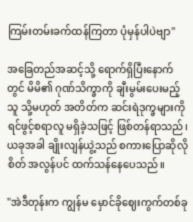ကြမ်းတမ်းခက်ထန်ကြတာ ပုံမှန်ပါပဲဗျာ"

အခြေတည်အဆင့်သို့ ရောက်ရှိပြီးနောက်တွင် မိမိ၏ ဂုဏ်သိက္ခာကို ချီးမွမ်းပေးမည့်သူ သို့မဟုတ် အတိတ်က ဆင်းရဲဒုက္ခများကို ရင်ဖွင့်စရာလူ မရှိခဲ့သဖြင့် ဖြစ်တန်ရာသည်၊ ယခုအခါ ချိုးလျန်ယွဲ့သည် စကားပြောဆိုလိုစိတ် အလွန်ပင် ထက်သန်နေပေသည်။

"အဲဒီတုန်းက ကျွန်မ မှောင်ခိုဈေးကွက်တစ်ခု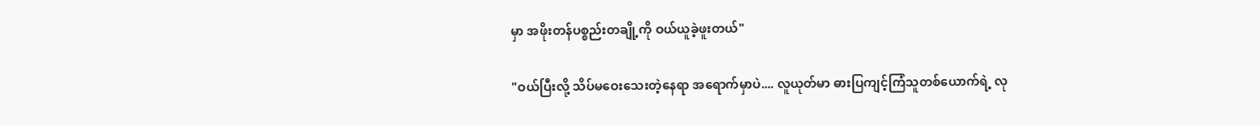မှာ အဖိုးတန်ပစ္စည်းတချို့ကို ဝယ်ယူခဲ့ဖူးတယ်"

"ဝယ်ပြီးလို့ သိပ်မဝေးသေးတဲ့နေရာ အရောက်မှာပဲ.... လူယုတ်မာ ဓားပြကျင့်ကြံသူတစ်ယောက်ရဲ့ လု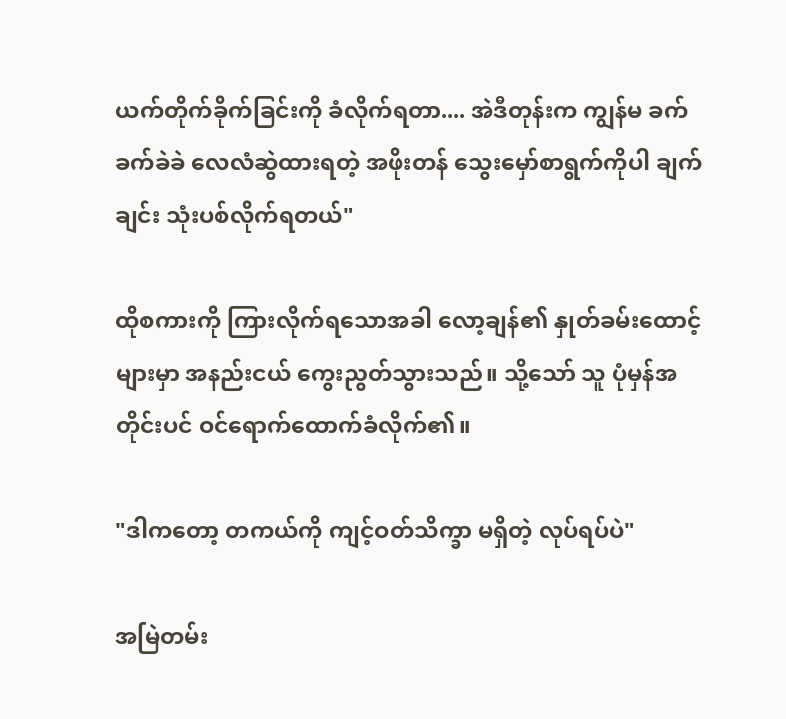ယက်တိုက်ခိုက်ခြင်းကို ခံလိုက်ရတာ.... အဲဒီတုန်းက ကျွန်မ ခက်ခက်ခဲခဲ လေလံဆွဲထားရတဲ့ အဖိုးတန် သွေးမှော်စာရွက်ကိုပါ ချက်ချင်း သုံးပစ်လိုက်ရတယ်"

ထိုစကားကို ကြားလိုက်ရသောအခါ လော့ချန်၏ နှုတ်ခမ်းထောင့်များမှာ အနည်းငယ် ကွေးညွတ်သွားသည်။ သို့သော် သူ ပုံမှန်အတိုင်းပင် ဝင်ရောက်ထောက်ခံလိုက်၏။

"ဒါကတော့ တကယ်ကို ကျင့်ဝတ်သိက္ခာ မရှိတဲ့ လုပ်ရပ်ပဲ"

အမြဲတမ်း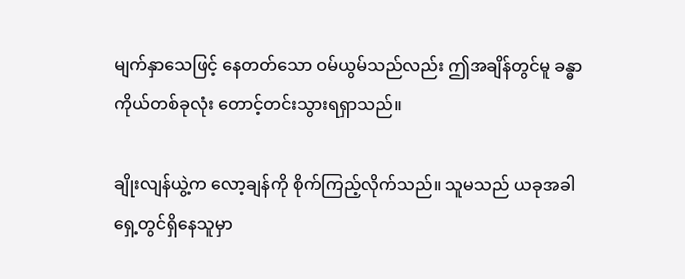မျက်နှာသေဖြင့် နေတတ်သော ဝမ်ယွမ်သည်လည်း ဤအချိန်တွင်မူ ခန္ဓာကိုယ်တစ်ခုလုံး တောင့်တင်းသွားရရှာသည်။

ချိုးလျန်ယွဲ့က လော့ချန်ကို စိုက်ကြည့်လိုက်သည်။ သူမသည် ယခုအခါ ရှေ့တွင်ရှိနေသူမှာ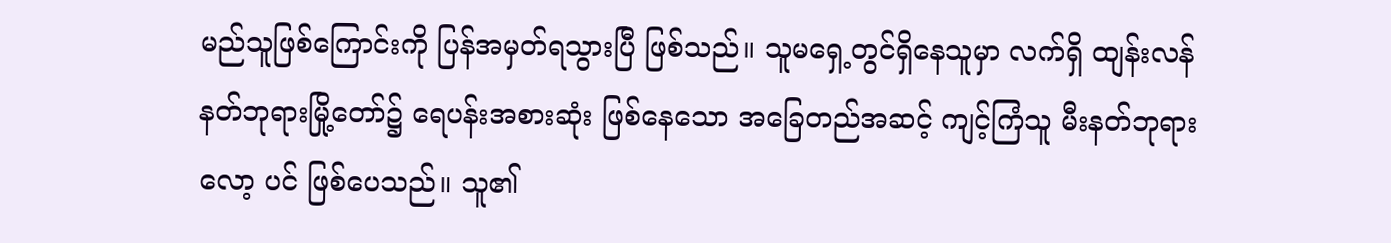မည်သူဖြစ်ကြောင်းကို ပြန်အမှတ်ရသွားပြီ ဖြစ်သည်။ သူမရှေ့တွင်ရှိနေသူမှာ လက်ရှိ ထျန်းလန်နတ်ဘုရားမြို့တော်၌ ရေပန်းအစားဆုံး ဖြစ်နေသော အခြေတည်အဆင့် ကျင့်ကြံသူ မီးနတ်ဘုရားလော့ ပင် ဖြစ်ပေသည်။ သူ၏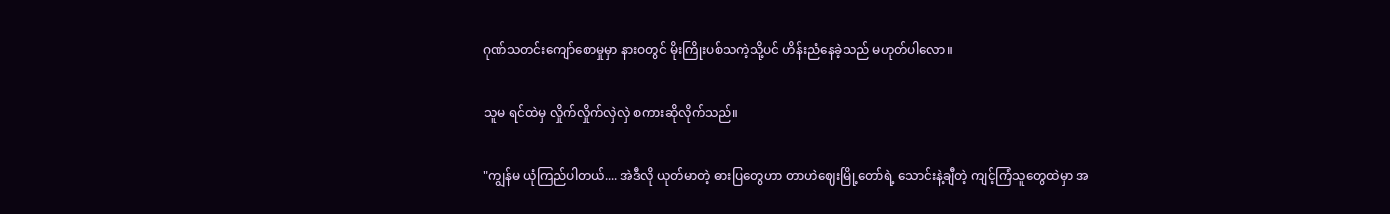ဂုဏ်သတင်းကျော်စောမှုမှာ နားဝတွင် မိုးကြိုးပစ်သကဲ့သို့ပင် ဟိန်းညံနေခဲ့သည် မဟုတ်ပါလော။

သူမ ရင်ထဲမှ လှိုက်လှိုက်လှဲလှဲ စကားဆိုလိုက်သည်။

"ကျွန်မ ယုံကြည်ပါတယ်.... အဲဒီလို ယုတ်မာတဲ့ ဓားပြတွေဟာ တာဟဲဈေးမြို့တော်ရဲ့ သောင်းနဲ့ချီတဲ့ ကျင့်ကြံသူတွေထဲမှာ အ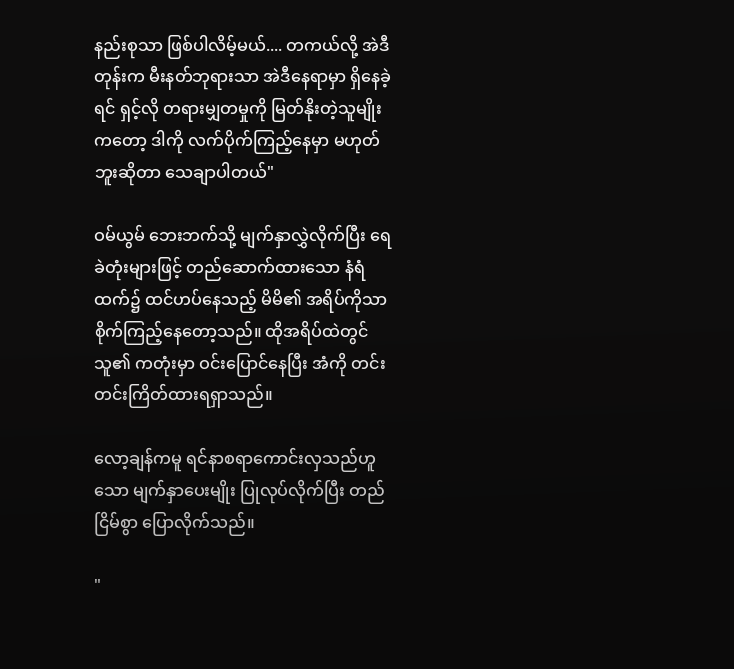နည်းစုသာ ဖြစ်ပါလိမ့်မယ်.... တကယ်လို့ အဲဒီတုန်းက မီးနတ်ဘုရားသာ အဲဒီနေရာမှာ ရှိနေခဲ့ရင် ရှင့်လို တရားမျှတမှုကို မြတ်နိုးတဲ့သူမျိုးကတော့ ဒါကို လက်ပိုက်ကြည့်နေမှာ မဟုတ်ဘူးဆိုတာ သေချာပါတယ်"

ဝမ်ယွမ် ဘေးဘက်သို့ မျက်နှာလွှဲလိုက်ပြီး ရေခဲတုံးများဖြင့် တည်ဆောက်ထားသော နံရံထက်၌ ထင်ဟပ်နေသည့် မိမိ၏ အရိပ်ကိုသာ စိုက်ကြည့်နေတော့သည်။ ထိုအရိပ်ထဲတွင် သူ၏ ကတုံးမှာ ဝင်းပြောင်နေပြီး အံကို တင်းတင်းကြိတ်ထားရရှာသည်။

လော့ချန်ကမူ ရင်နာစရာကောင်းလှသည်ဟူသော မျက်နှာပေးမျိုး ပြုလုပ်လိုက်ပြီး တည်ငြိမ်စွာ ပြောလိုက်သည်။

"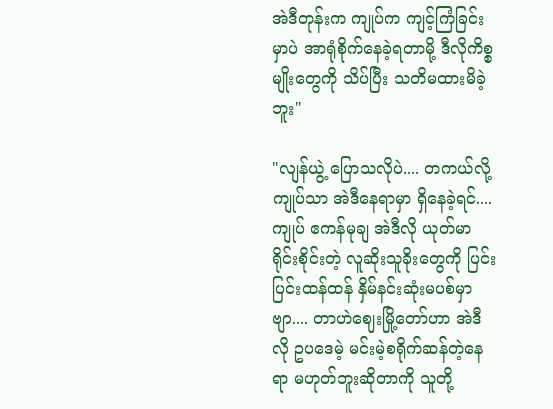အဲဒီတုန်းက ကျုပ်က ကျင့်ကြံခြင်းမှာပဲ အာရုံစိုက်နေခဲ့ရတာမို့ ဒီလိုကိစ္စမျိုးတွေကို သိပ်ပြီး သတိမထားမိခဲ့ဘူး"

"လျန်ယွဲ့ ပြောသလိုပဲ.... တကယ်လို့ ကျုပ်သာ အဲဒီနေရာမှာ ရှိနေခဲ့ရင်.... ကျုပ် ဧကန်မုချ အဲဒီလို ယုတ်မာရိုင်းစိုင်းတဲ့ လူဆိုးသူခိုးတွေကို ပြင်းပြင်းထန်ထန် နှိမ်နင်းဆုံးမပစ်မှာဗျာ.... တာဟဲဈေးမြို့တော်ဟာ အဲဒီလို ဥပဒေမဲ့ မင်းမဲ့စရိုက်ဆန်တဲ့နေရာ မဟုတ်ဘူးဆိုတာကို သူတို့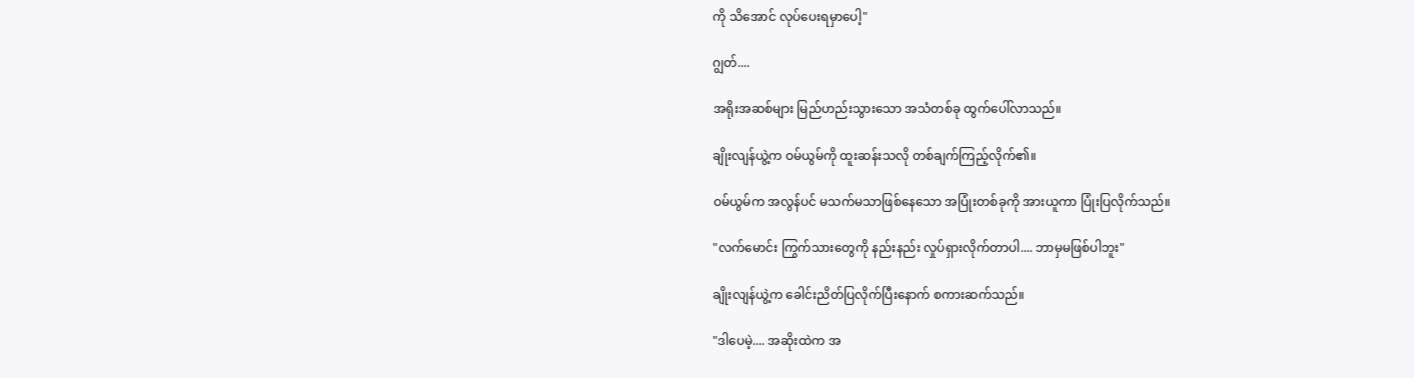ကို သိအောင် လုပ်ပေးရမှာပေါ့"

ဂျွတ်....

အရိုးအဆစ်များ မြည်ဟည်းသွားသော အသံတစ်ခု ထွက်ပေါ်လာသည်။

ချိုးလျန်ယွဲ့က ဝမ်ယွမ်ကို ထူးဆန်းသလို တစ်ချက်ကြည့်လိုက်၏။

ဝမ်ယွမ်က အလွန်ပင် မသက်မသာဖြစ်နေသော အပြုံးတစ်ခုကို အားယူကာ ပြုံးပြလိုက်သည်။

"လက်မောင်း ကြွက်သားတွေကို နည်းနည်း လှုပ်ရှားလိုက်တာပါ.... ဘာမှမဖြစ်ပါဘူး"

ချိုးလျန်ယွဲ့က ခေါင်းညိတ်ပြလိုက်ပြီးနောက် စကားဆက်သည်။

"ဒါပေမဲ့.... အဆိုးထဲက အ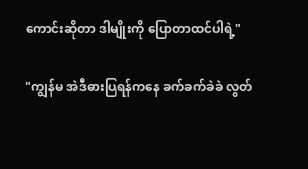ကောင်းဆိုတာ ဒါမျိုးကို ပြောတာထင်ပါရဲ့"

"ကျွန်မ အဲဒီဓားပြရန်ကနေ ခက်ခက်ခဲခဲ လွတ်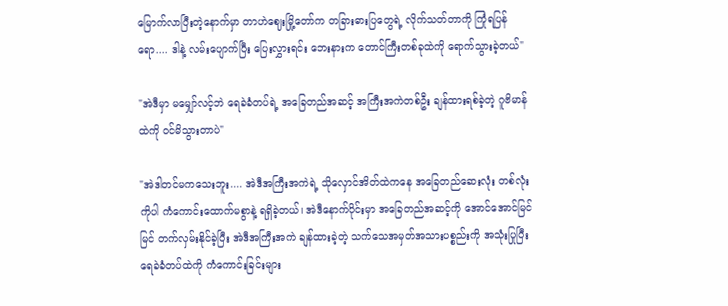မြောက်လာပြီးတဲ့နောက်မှာ တာဟဲဈေးမြို့တော်က တခြားဓားပြတွေရဲ့ လိုက်သတ်တာကို ကြုံရပြန်ရော.... ဒါနဲ့ လမ်းပျောက်ပြီး ပြေးလွှားရင်း ဘေးနားက တောင်ကြီးတစ်ခုထဲကို ရောက်သွားခဲ့တယ်"

"အဲဒီမှာ မမျှော်လင့်ဘဲ ရေခဲခံတပ်ရဲ့ အခြေတည်အဆင့် အကြီးအကဲတစ်ဦး ချန်ထားရစ်ခဲ့တဲ့ ဂူဗိမာန် ထဲကို ဝင်မိသွားတာပဲ"

"အဲဒါတင်မကသေးဘူး.... အဲဒီအကြီးအကဲရဲ့ သိုလှောင်အိတ်ထဲကနေ အခြေတည်ဆေးလုံး တစ်လုံးကိုပါ ကံကောင်းထောက်မစွာနဲ့ ရရှိခဲ့တယ်၊ အဲဒီနောက်ပိုင်းမှာ အခြေတည်အဆင့်ကို အောင်အောင်မြင်မြင် တက်လှမ်းနိုင်ခဲ့ပြီး အဲဒီအကြီးအကဲ ချန်ထားခဲ့တဲ့ သက်သေအမှတ်အသားပစ္စည်းကို အသုံးပြုပြီး ရေခဲခံတပ်ထဲကို ကံကောင်းခြင်းများ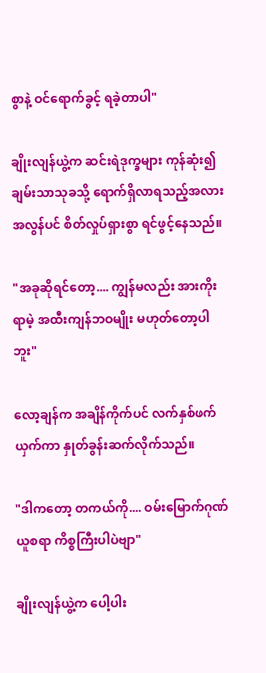စွာနဲ့ ဝင်ရောက်ခွင့် ရခဲ့တာပါ"

ချိုးလျန်ယွဲ့က ဆင်းရဲဒုက္ခများ ကုန်ဆုံး၍ ချမ်းသာသုခသို့ ရောက်ရှိလာရသည့်အလား အလွန်ပင် စိတ်လှုပ်ရှားစွာ ရင်ဖွင့်နေသည်။

"အခုဆိုရင်တော့.... ကျွန်မလည်း အားကိုးရာမဲ့ အထီးကျန်ဘဝမျိုး မဟုတ်တော့ပါဘူး"

လော့ချန်က အချိန်ကိုက်ပင် လက်နှစ်ဖက်ယှက်ကာ နှုတ်ခွန်းဆက်လိုက်သည်။

"ဒါကတော့ တကယ်ကို.... ဝမ်းမြောက်ဂုဏ်ယူစရာ ကိစ္စကြီးပါပဲဗျာ"

ချိုးလျန်ယွဲ့က ပေါ့ပါး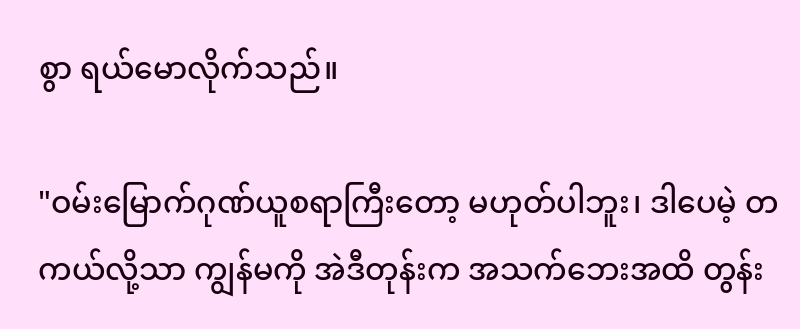စွာ ရယ်မောလိုက်သည်။

"ဝမ်းမြောက်ဂုဏ်ယူစရာကြီးတော့ မဟုတ်ပါဘူး၊ ဒါပေမဲ့ တကယ်လို့သာ ကျွန်မကို အဲဒီတုန်းက အသက်ဘေးအထိ တွန်း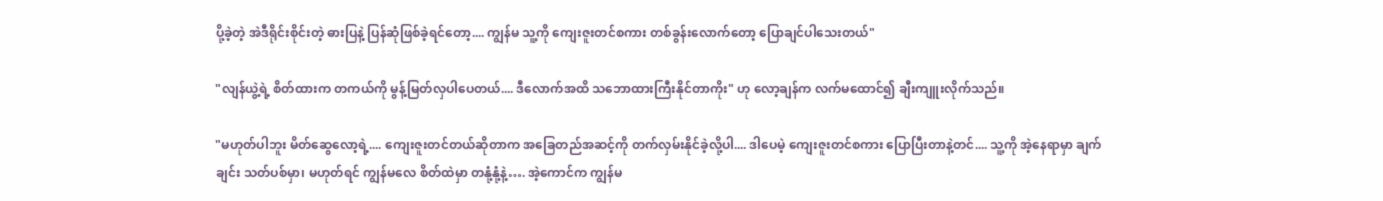ပို့ခဲ့တဲ့ အဲဒီရိုင်းစိုင်းတဲ့ ဓားပြနဲ့ ပြန်ဆုံဖြစ်ခဲ့ရင်တော့.... ကျွန်မ သူ့ကို ကျေးဇူးတင်စကား တစ်ခွန်းလောက်တော့ ပြောချင်ပါသေးတယ်"

"လျန်ယွဲ့ရဲ့ စိတ်ထားက တကယ်ကို မွန့်မြတ်လှပါပေတယ်.... ဒီလောက်အထိ သဘောထားကြီးနိုင်တာကိုး" ဟု လော့ချန်က လက်မထောင်၍ ချီးကျူးလိုက်သည်။

"မဟုတ်ပါဘူး မိတ်ဆွေလော့ရဲ့.... ကျေးဇူးတင်တယ်ဆိုတာက အခြေတည်အဆင့်ကို တက်လှမ်းနိုင်ခဲ့လို့ပါ.... ဒါပေမဲ့ ကျေးဇူးတင်စကား ပြောပြီးတာနဲ့တင်.... သူ့ကို အဲ့နေရာမှာ ချက်ချင်း သတ်ပစ်မှာ၊ မဟုတ်ရင် ကျွန်မလေ စိတ်ထဲမှာ တနုံ့နုံ့နဲ့…. အဲ့ကောင်က ကျွန်မ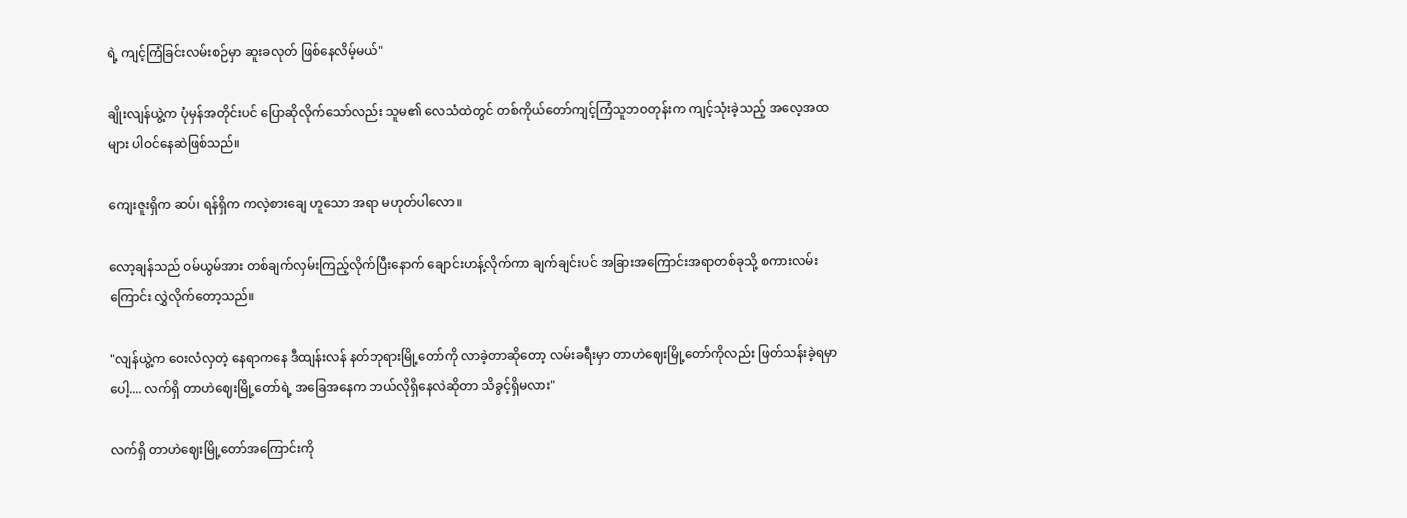ရဲ့ ကျင့်ကြံခြင်းလမ်းစဉ်မှာ ဆူးခလုတ် ဖြစ်နေလိမ့်မယ်"

ချိုးလျန်ယွဲ့က ပုံမှန်အတိုင်းပင် ပြောဆိုလိုက်သော်လည်း သူမ၏ လေသံထဲတွင် တစ်ကိုယ်တော်ကျင့်ကြံသူဘဝတုန်းက ကျင့်သုံးခဲ့သည့် အလေ့အထများ ပါဝင်နေဆဲဖြစ်သည်။

ကျေးဇူးရှိက ဆပ်၊ ရန်ရှိက ကလဲ့စားချေ ဟူသော အရာ မဟုတ်ပါလော။

လော့ချန်သည် ဝမ်ယွမ်အား တစ်ချက်လှမ်းကြည့်လိုက်ပြီးနောက် ချောင်းဟန့်လိုက်ကာ ချက်ချင်းပင် အခြားအကြောင်းအရာတစ်ခုသို့ စကားလမ်းကြောင်း လွှဲလိုက်တော့သည်။

"လျန်ယွဲ့က ဝေးလံလှတဲ့ နေရာကနေ ဒီထျန်းလန် နတ်ဘုရားမြို့တော်ကို လာခဲ့တာဆိုတော့ လမ်းခရီးမှာ တာဟဲဈေးမြို့တော်ကိုလည်း ဖြတ်သန်းခဲ့ရမှာပေါ့.... လက်ရှိ တာဟဲဈေးမြို့တော်ရဲ့ အခြေအနေက ဘယ်လိုရှိနေလဲဆိုတာ သိခွင့်ရှိမလား"

လက်ရှိ တာဟဲဈေးမြို့တော်အကြောင်းကို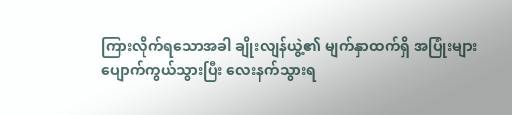ကြားလိုက်ရသောအခါ ချိုးလျန်ယွဲ့၏ မျက်နှာထက်ရှိ အပြုံးများ ပျောက်ကွယ်သွားပြီး လေးနက်သွားရ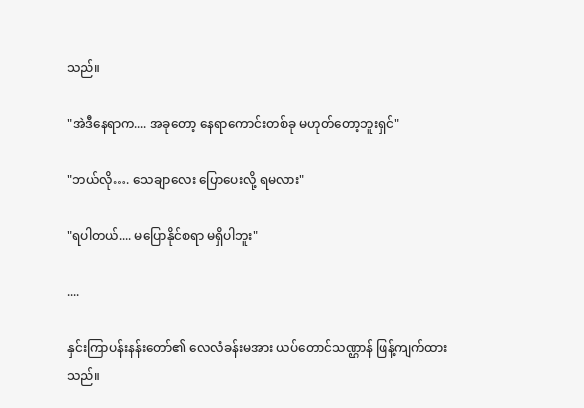သည်။

"အဲဒီနေရာက.... အခုတော့ နေရာကောင်းတစ်ခု မဟုတ်တော့ဘူးရှင်"

"ဘယ်လို…. သေချာလေး ပြောပေးလို့ ရမလား"

"ရပါတယ်.... မပြောနိုင်စရာ မရှိပါဘူး"

....

နှင်းကြာပန်းနန်းတော်၏ လေလံခန်းမအား ယပ်တောင်သဏ္ဌာန် ဖြန့်ကျက်ထားသည်။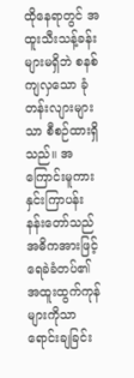ထိုနေရာတွင် အထူးသီးသန့်ခန်းများမရှိဘဲ စနစ်ကျလှသော ခုံတန်းလျားများသာ စီစဉ်ထားရှိသည်။ အကြောင်းမူကား နှင်းကြာပန်းနန်းတော်သည် အဓိကအားဖြင့် ရေခဲခံတပ်၏ အထူးထွက်ကုန်များကိုသာ ရောင်းချခြင်း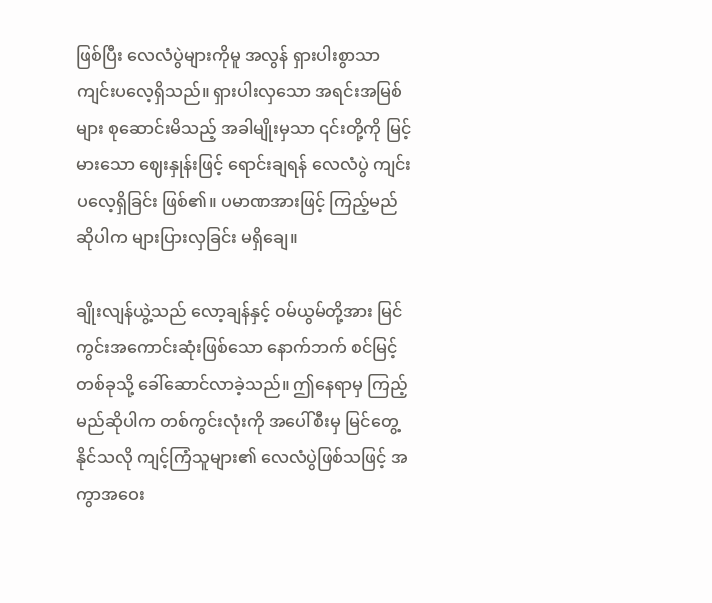ဖြစ်ပြီး လေလံပွဲများကိုမူ အလွန် ရှားပါးစွာသာ ကျင်းပလေ့ရှိသည်။ ရှားပါးလှသော အရင်းအမြစ်များ စုဆောင်းမိသည့် အခါမျိုးမှသာ ၎င်းတို့ကို မြင့်မားသော ဈေးနှုန်းဖြင့် ရောင်းချရန် လေလံပွဲ ကျင်းပလေ့ရှိခြင်း ဖြစ်၏။ ပမာဏအားဖြင့် ကြည့်မည်ဆိုပါက များပြားလှခြင်း မရှိချေ။

ချိုးလျန်ယွဲ့သည် လော့ချန်နှင့် ဝမ်ယွမ်တို့အား မြင်ကွင်းအကောင်းဆုံးဖြစ်သော နောက်ဘက် စင်မြင့်တစ်ခုသို့ ခေါ်ဆောင်လာခဲ့သည်။ ဤနေရာမှ ကြည့်မည်ဆိုပါက တစ်ကွင်းလုံးကို အပေါ်စီးမှ မြင်တွေ့နိုင်သလို ကျင့်ကြံသူများ၏ လေလံပွဲဖြစ်သဖြင့် အကွာအဝေး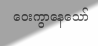ဝေးကွာနေသော်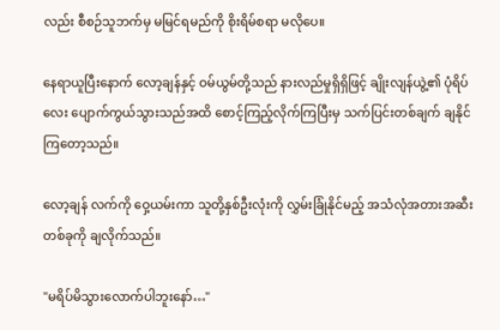လည်း စီစဉ်သူဘက်မှ မမြင်ရမည်ကို စိုးရိမ်စရာ မလိုပေ။

နေရာယူပြီးနောက် လော့ချန်နှင့် ဝမ်ယွမ်တို့သည် နားလည်မှုရှိရှိဖြင့် ချိုးလျန်ယွဲ့၏ ပုံရိပ်လေး ပျောက်ကွယ်သွားသည်အထိ စောင့်ကြည့်လိုက်ကြပြီးမှ သက်ပြင်းတစ်ချက် ချနိုင်ကြတော့သည်။

လော့ချန် လက်ကို ဝှေ့ယမ်းကာ သူတို့နှစ်ဦးလုံးကို လွှမ်းခြုံနိုင်မည့် အသံလုံအတားအဆီးတစ်ခုကို ချလိုက်သည်။

"မရိပ်မိသွားလောက်ပါဘူးနော်…"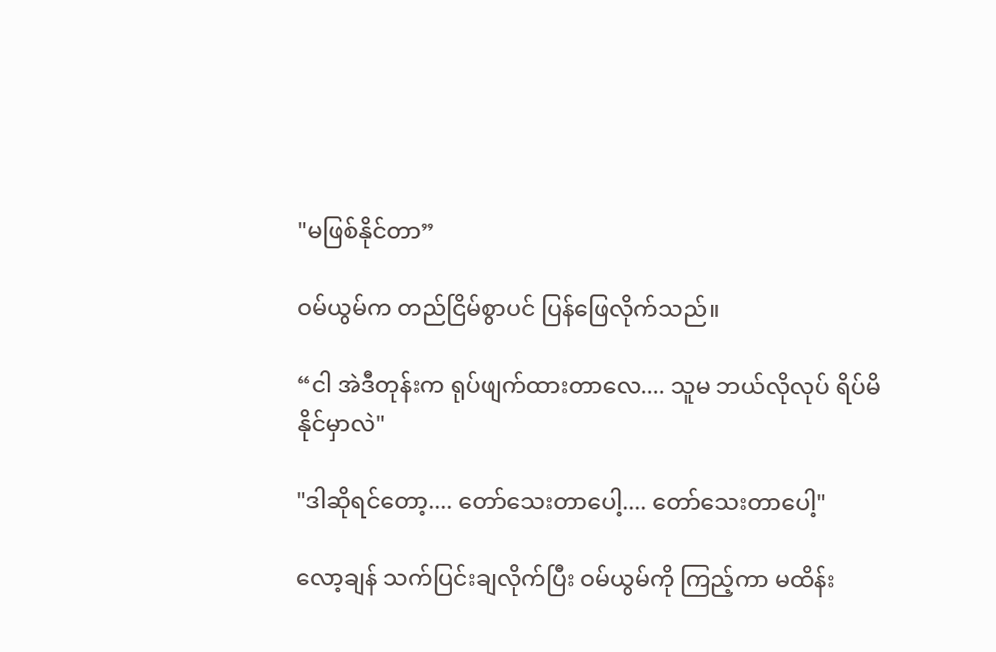"မဖြစ်နိုင်တာ”

ဝမ်ယွမ်က တည်ငြိမ်စွာပင် ပြန်ဖြေလိုက်သည်။

“ငါ အဲဒီတုန်းက ရုပ်ဖျက်ထားတာလေ.... သူမ ဘယ်လိုလုပ် ရိပ်မိနိုင်မှာလဲ"

"ဒါဆိုရင်တော့.... တော်သေးတာပေါ့.... တော်သေးတာပေါ့"

လော့ချန် သက်ပြင်းချလိုက်ပြီး ဝမ်ယွမ်ကို ကြည့်ကာ မထိန်း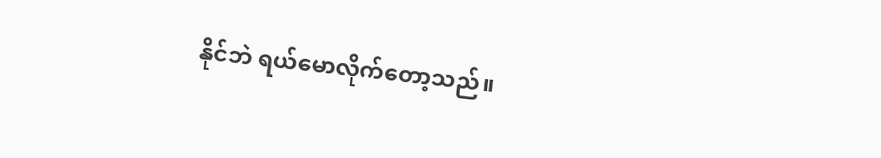နိုင်ဘဲ ရယ်မောလိုက်တော့သည်။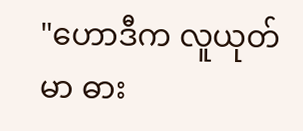"ဟောဒီက လူယုတ်မာ ဓား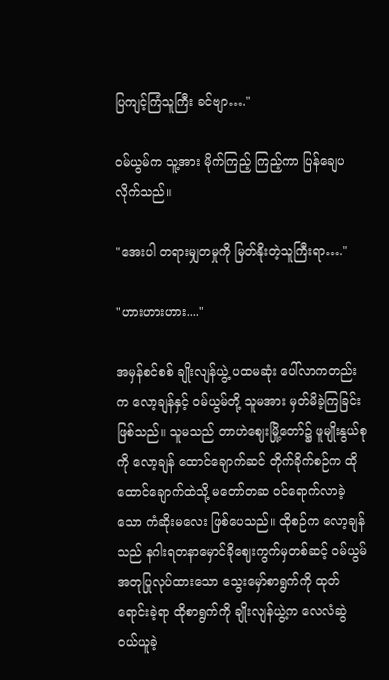ပြကျင့်ကြံသူကြီး ခင်ဗျာ…."

ဝမ်ယွမ်က သူ့အား မိုက်ကြည့် ကြည့်ကာ ပြန်ချေပလိုက်သည်။

"အေးပါ တရားမျှတမှုကို မြတ်နိုးတဲ့သူကြီးရာ…."

"ဟားဟားဟား...."

အမှန်စင်စစ် ချိုးလျန်ယွဲ့ ပထမဆုံး ပေါ်လာကတည်းက လော့ချန်နှင့် ဝမ်ယွမ်တို့ သူမအား မှတ်မိခဲ့ကြခြင်း ဖြစ်သည်။ သူမသည် တာဟဲဈေးမြို့တော်၌ ဖူမျိုးနွယ်စုကို လော့ချန် ထောင်ချောက်ဆင် တိုက်ခိုက်စဉ်က ထိုထောင်ချောက်ထဲသို့ မတော်တဆ ဝင်ရောက်လာခဲ့သော ကံဆိုးမလေး ဖြစ်ပေသည်။ ထိုစဉ်က လော့ချန်သည် နဂါးရတနာမှောင်ခိုဈေးကွက်မှတစ်ဆင့် ဝမ်ယွမ် အတုပြုလုပ်ထားသော သွေးမှော်စာရွက်ကို ထုတ်ရောင်းခဲ့ရာ ထိုစာရွက်ကို ချိုးလျန်ယွဲ့က လေလံဆွဲ ဝယ်ယူခဲ့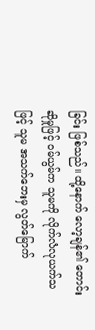ခြင်း ဖြစ်သည်။ ထို့နောက် လော့ချန်၏ တောင်းဆိုမှုဖြင့် ဝမ်ယွမ်က သူမကို လိုက်လံလုယက်သဖြင့် သူမ အသက်ဘေးမှ လွတ်မြောက်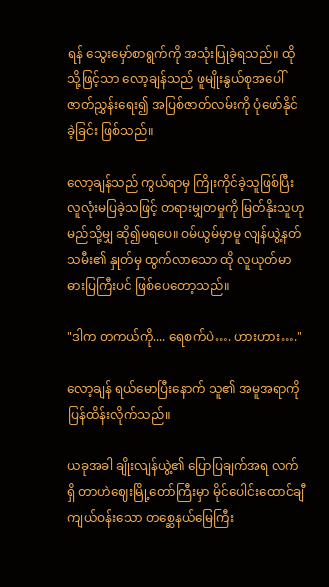ရန် သွေးမှော်စာရွက်ကို အသုံးပြုခဲ့ရသည်။ ထိုသို့ဖြင့်သာ လော့ချန်သည် ဖူမျိုးနွယ်စုအပေါ် ဇာတ်ညွှန်းရေး၍ အပြစ်ဇာတ်လမ်းကို ပုံဖော်နိုင်ခဲ့ခြင်း ဖြစ်သည်။

လော့ချန်သည် ကွယ်ရာမှ ကြိုးကိုင်ခဲ့သူဖြစ်ပြီး လူလုံးမပြခဲ့သဖြင့် တရားမျှတမှုကို မြတ်နိုးသူဟု မည်သို့မျှ ဆို၍မရပေ။ ဝမ်ယွမ်မှာမူ လျန်ယွဲ့နတ်သမီး၏ နှုတ်မှ ထွက်လာသော ထို လူယုတ်မာ ဓားပြကြီးပင် ဖြစ်ပေတော့သည်။

"ဒါက တကယ်ကို.... ရေစက်ပဲ…. ဟားဟား…."

လော့ချန် ရယ်မောပြီးနောက် သူ၏ အမူအရာကို ပြန်ထိန်းလိုက်သည်။

ယခုအခါ ချိုးလျန်ယွဲ့၏ ပြောပြချက်အရ လက်ရှိ တာဟဲဈေးမြို့တော်ကြီးမှာ မိုင်ပေါင်းထောင်ချီ ကျယ်ဝန်းသော တစ္ဆေနယ်မြေကြီး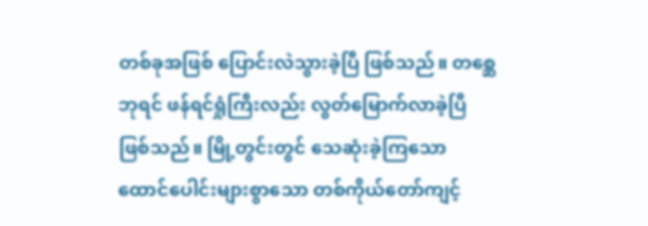တစ်ခုအဖြစ် ပြောင်းလဲသွားခဲ့ပြီ ဖြစ်သည်။ တစ္ဆေဘုရင် ဖန်ရင်ရှုံကြီးလည်း လွတ်မြောက်လာခဲ့ပြီ ဖြစ်သည်။ မြို့တွင်းတွင် သေဆုံးခဲ့ကြသော ထောင်ပေါင်းများစွာသော တစ်ကိုယ်တော်ကျင့်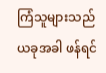ကြံသူများသည် ယခုအခါ ဖန်ရင်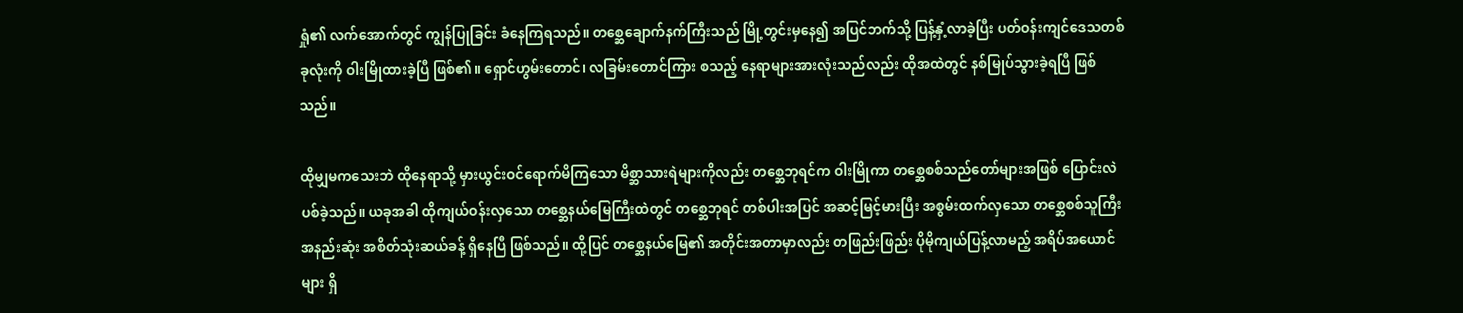ရှုံ၏ လက်အောက်တွင် ကျွန်ပြုခြင်း ခံနေကြရသည်။ တစ္ဆေချောက်နက်ကြီးသည် မြို့တွင်းမှနေ၍ အပြင်ဘက်သို့ ပြန့်နှံ့လာခဲ့ပြီး ပတ်ဝန်းကျင်ဒေသတစ်ခုလုံးကို ဝါးမြိုထားခဲ့ပြီ ဖြစ်၏။ ရှောင်ဟွမ်းတောင်၊ လခြမ်းတောင်ကြား စသည့် နေရာများအားလုံးသည်လည်း ထိုအထဲတွင် နစ်မြုပ်သွားခဲ့ရပြီ ဖြစ်သည်။

ထိုမျှမကသေးဘဲ ထိုနေရာသို့ မှားယွင်းဝင်ရောက်မိကြသော မိစ္ဆာသားရဲများကိုလည်း တစ္ဆေဘုရင်က ဝါးမြိုကာ တစ္ဆေစစ်သည်တော်များအဖြစ် ပြောင်းလဲပစ်ခဲ့သည်။ ယခုအခါ ထိုကျယ်ဝန်းလှသော တစ္ဆေနယ်မြေကြီးထဲတွင် တစ္ဆေဘုရင် တစ်ပါးအပြင် အဆင့်မြင့်မားပြီး အစွမ်းထက်လှသော တစ္ဆေစစ်သူကြီး အနည်းဆုံး အစိတ်သုံးဆယ်ခန့် ရှိနေပြီ ဖြစ်သည်။ ထို့ပြင် တစ္ဆေနယ်မြေ၏ အတိုင်းအတာမှာလည်း တဖြည်းဖြည်း ပိုမိုကျယ်ပြန့်လာမည့် အရိပ်အယောင်များ ရှိ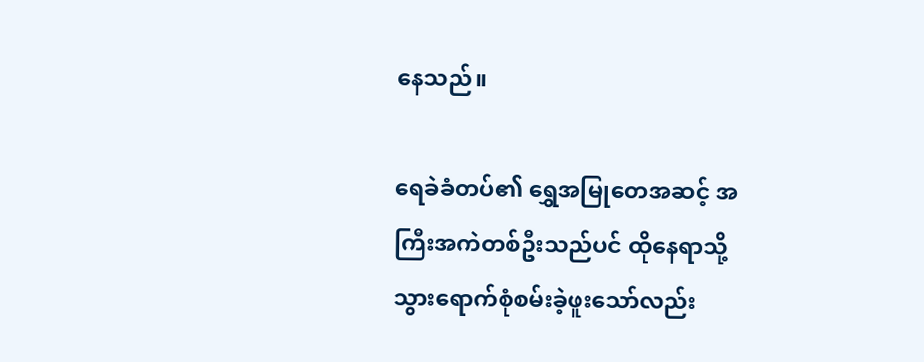နေသည်။

ရေခဲခံတပ်၏ ရွှေအမြုတေအဆင့် အကြီးအကဲတစ်ဦးသည်ပင် ထိုနေရာသို့ သွားရောက်စုံစမ်းခဲ့ဖူးသော်လည်း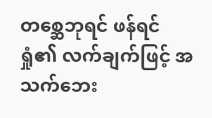တစ္ဆေဘုရင် ဖန်ရင်ရှုံ၏ လက်ချက်ဖြင့် အသက်ဘေး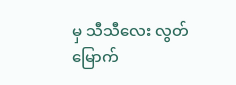မှ သီသီလေး လွတ်မြောက်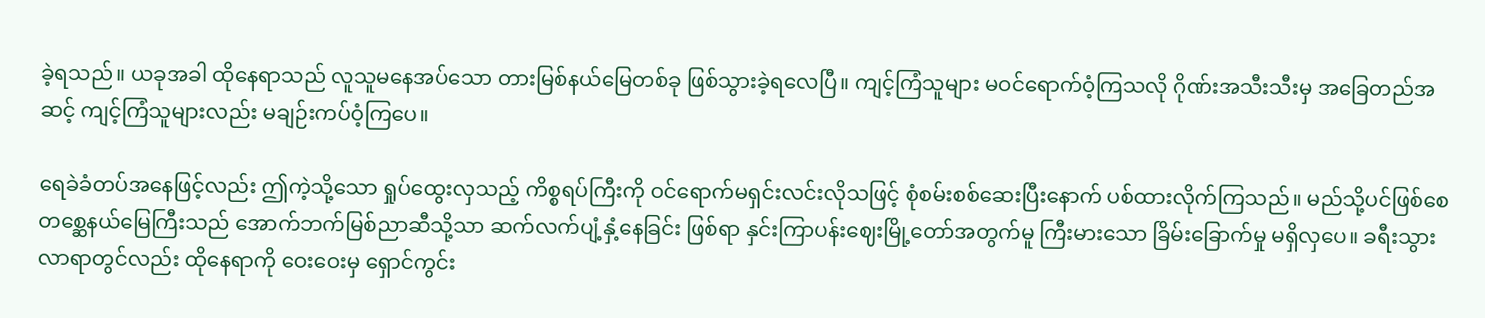ခဲ့ရသည်။ ယခုအခါ ထိုနေရာသည် လူသူမနေအပ်သော တားမြစ်နယ်မြေတစ်ခု ဖြစ်သွားခဲ့ရလေပြီ။ ကျင့်ကြံသူများ မဝင်ရောက်ဝံ့ကြသလို ဂိုဏ်းအသီးသီးမှ အခြေတည်အဆင့် ကျင့်ကြံသူများလည်း မချဉ်းကပ်ဝံ့ကြပေ။

ရေခဲခံတပ်အနေဖြင့်လည်း ဤကဲ့သို့သော ရှုပ်ထွေးလှသည့် ကိစ္စရပ်ကြီးကို ဝင်ရောက်မရှင်းလင်းလိုသဖြင့် စုံစမ်းစစ်ဆေးပြီးနောက် ပစ်ထားလိုက်ကြသည်။ မည်သို့ပင်ဖြစ်စေ တစ္ဆေနယ်မြေကြီးသည် အောက်ဘက်မြစ်ညာဆီသို့သာ ဆက်လက်ပျံ့နှံ့နေခြင်း ဖြစ်ရာ နှင်းကြာပန်းဈေးမြို့တော်အတွက်မူ ကြီးမားသော ခြိမ်းခြောက်မှု မရှိလှပေ။ ခရီးသွားလာရာတွင်လည်း ထိုနေရာကို ဝေးဝေးမှ ရှောင်ကွင်း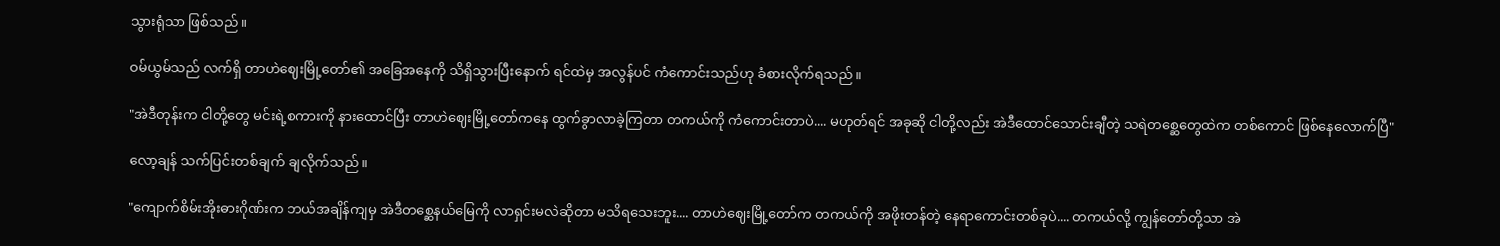သွားရုံသာ ဖြစ်သည်။

ဝမ်ယွမ်သည် လက်ရှိ တာဟဲဈေးမြို့တော်၏ အခြေအနေကို သိရှိသွားပြီးနောက် ရင်ထဲမှ အလွန်ပင် ကံကောင်းသည်ဟု ခံစားလိုက်ရသည်။

"အဲဒီတုန်းက ငါတို့တွေ မင်းရဲ့စကားကို နားထောင်ပြီး တာဟဲဈေးမြို့တော်ကနေ ထွက်ခွာလာခဲ့ကြတာ တကယ်ကို ကံကောင်းတာပဲ.... မဟုတ်ရင် အခုဆို ငါတို့လည်း အဲဒီထောင်သောင်းချီတဲ့ သရဲတစ္ဆေတွေထဲက တစ်ကောင် ဖြစ်နေလောက်ပြီ"

လော့ချန် သက်ပြင်းတစ်ချက် ချလိုက်သည်။

"ကျောက်စိမ်းအိုးဓားဂိုဏ်းက ဘယ်အချိန်ကျမှ အဲဒီတစ္ဆေနယ်မြေကို လာရှင်းမလဲဆိုတာ မသိရသေးဘူး.... တာဟဲဈေးမြို့တော်က တကယ်ကို အဖိုးတန်တဲ့ နေရာကောင်းတစ်ခုပဲ.... တကယ်လို့ ကျွန်တော်တို့သာ အဲ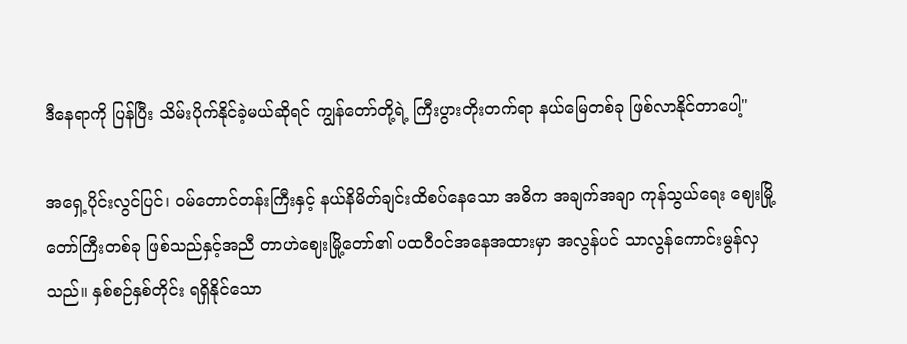ဒီနေရာကို ပြန်ပြီး သိမ်းပိုက်နိုင်ခဲ့မယ်ဆိုရင် ကျွန်တော်တို့ရဲ့ ကြီးပွားတိုးတက်ရာ နယ်မြေတစ်ခု ဖြစ်လာနိုင်တာပေါ့"

အရှေ့ပိုင်းလွင်ပြင်၊ ဝမ်တောင်တန်းကြီးနှင့် နယ်နိမိတ်ချင်းထိစပ်နေသော အဓိက အချက်အချာ ကုန်သွယ်ရေး ဈေးမြို့တော်ကြီးတစ်ခု ဖြစ်သည်နှင့်အညီ တာဟဲဈေးမြို့တော်၏ ပထဝီဝင်အနေအထားမှာ အလွန်ပင် သာလွန်ကောင်းမွန်လှသည်။ နှစ်စဉ်နှစ်တိုင်း ရရှိနိုင်သော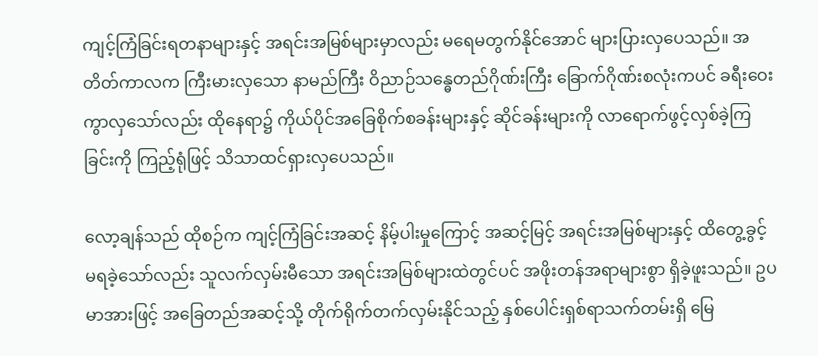ကျင့်ကြံခြင်းရတနာများနှင့် အရင်းအမြစ်များမှာလည်း မရေမတွက်နိုင်အောင် များပြားလှပေသည်။ အတိတ်ကာလက ကြီးမားလှသော နာမည်ကြီး ဝိညာဉ်သန္ဓေတည်ဂိုဏ်းကြီး ခြောက်ဂိုဏ်းစလုံးကပင် ခရီးဝေးကွာလှသော်လည်း ထိုနေရာ၌ ကိုယ်ပိုင်အခြေစိုက်စခန်းများနှင့် ဆိုင်ခန်းများကို လာရောက်ဖွင့်လှစ်ခဲ့ကြခြင်းကို ကြည့်ရုံဖြင့် သိသာထင်ရှားလှပေသည်။

လော့ချန်သည် ထိုစဉ်က ကျင့်ကြံခြင်းအဆင့် နိမ့်ပါးမှုကြောင့် အဆင့်မြင့် အရင်းအမြစ်များနှင့် ထိတွေ့ခွင့် မရခဲ့သော်လည်း သူလက်လှမ်းမီသော အရင်းအမြစ်များထဲတွင်ပင် အဖိုးတန်အရာများစွာ ရှိခဲ့ဖူးသည်။ ဥပမာအားဖြင့် အခြေတည်အဆင့်သို့ တိုက်ရိုက်တက်လှမ်းနိုင်သည့် နှစ်ပေါင်းရှစ်ရာသက်တမ်းရှိ မြေ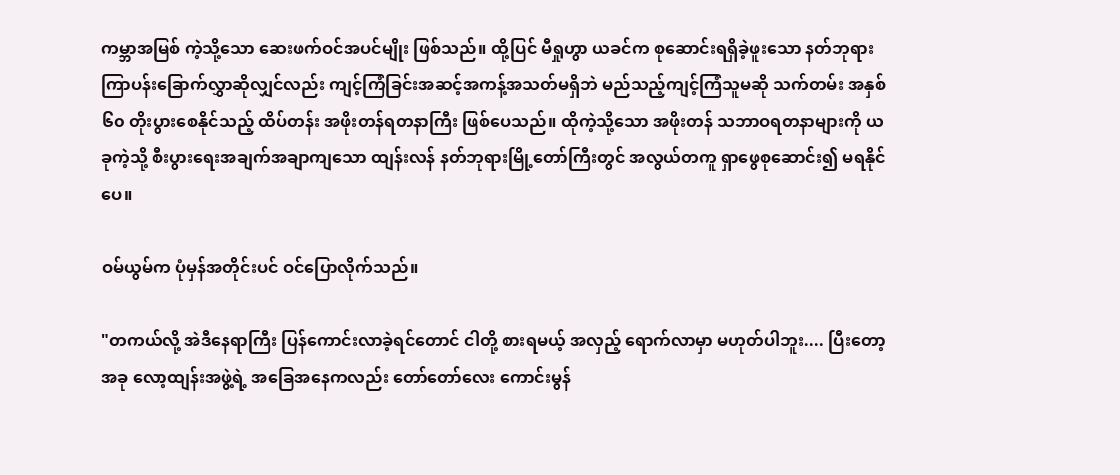ကမ္ဘာအမြစ် ကဲ့သို့သော ဆေးဖက်ဝင်အပင်မျိုး ဖြစ်သည်။ ထို့ပြင် မီရှုဟွာ ယခင်က စုဆောင်းရရှိခဲ့ဖူးသော နတ်ဘုရားကြာပန်းခြောက်လွှာဆိုလျှင်လည်း ကျင့်ကြံခြင်းအဆင့်အကန့်အသတ်မရှိဘဲ မည်သည့်ကျင့်ကြံသူမဆို သက်တမ်း အနှစ် ၆၀ တိုးပွားစေနိုင်သည့် ထိပ်တန်း အဖိုးတန်ရတနာကြီး ဖြစ်ပေသည်။ ထိုကဲ့သို့သော အဖိုးတန် သဘာဝရတနာများကို ယခုကဲ့သို့ စီးပွားရေးအချက်အချာကျသော ထျန်းလန် နတ်ဘုရားမြို့တော်ကြီးတွင် အလွယ်တကူ ရှာဖွေစုဆောင်း၍ မရနိုင်ပေ။

ဝမ်ယွမ်က ပုံမှန်အတိုင်းပင် ဝင်ပြောလိုက်သည်။

"တကယ်လို့ အဲဒီနေရာကြီး ပြန်ကောင်းလာခဲ့ရင်တောင် ငါတို့ စားရမယ့် အလှည့် ရောက်လာမှာ မဟုတ်ပါဘူး.... ပြီးတော့ အခု လော့ထျန်းအဖွဲ့ရဲ့ အခြေအနေကလည်း တော်တော်လေး ကောင်းမွန်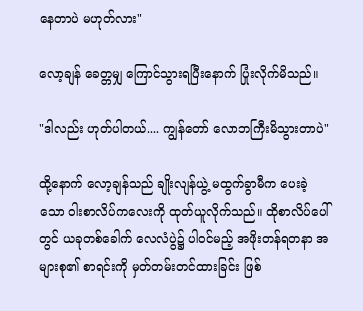နေတာပဲ မဟုတ်လား"

လော့ချန် ခေတ္တမျှ ကြောင်သွားရပြီးနောက် ပြုံးလိုက်မိသည်။

"ဒါလည်း ဟုတ်ပါတယ်.... ကျွန်တော် လောဘကြီးမိသွားတာပဲ"

ထို့နောက် လော့ချန်သည် ချိုးလျန်ယွဲ့ မထွက်ခွာမီက ပေးခဲ့သော ဝါးစာလိပ်ကလေးကို ထုတ်ယူလိုက်သည်။ ထိုစာလိပ်ပေါ်တွင် ယခုတစ်ခေါက် လေလံပွဲ၌ ပါဝင်မည့် အဖိုးတန်ရတနာ အများစု၏ စာရင်းကို မှတ်တမ်းတင်ထားခြင်း ဖြစ်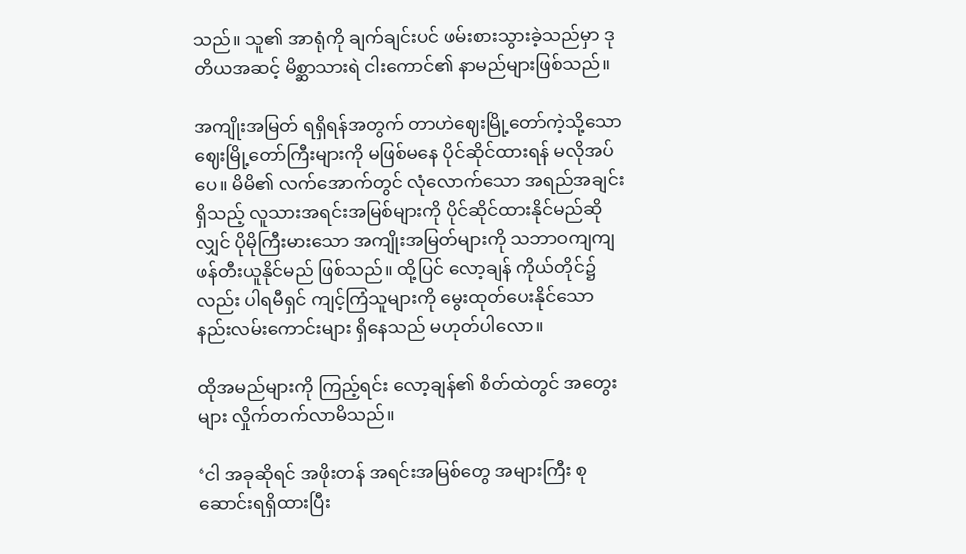သည်။ သူ၏ အာရုံကို ချက်ချင်းပင် ဖမ်းစားသွားခဲ့သည်မှာ ဒုတိယအဆင့် မိစ္ဆာသားရဲ ငါးကောင်၏ နာမည်များဖြစ်သည်။

အကျိုးအမြတ် ရရှိရန်အတွက် တာဟဲဈေးမြို့တော်ကဲ့သို့သော ဈေးမြို့တော်ကြီးများကို မဖြစ်မနေ ပိုင်ဆိုင်ထားရန် မလိုအပ်ပေ။ မိမိ၏ လက်အောက်တွင် လုံလောက်သော အရည်အချင်းရှိသည့် လူသားအရင်းအမြစ်များကို ပိုင်ဆိုင်ထားနိုင်မည်ဆိုလျှင် ပိုမိုကြီးမားသော အကျိုးအမြတ်များကို သဘာဝကျကျ ဖန်တီးယူနိုင်မည် ဖြစ်သည်။ ထို့ပြင် လော့ချန် ကိုယ်တိုင်၌လည်း ပါရမီရှင် ကျင့်ကြံသူများကို မွေးထုတ်ပေးနိုင်သော နည်းလမ်းကောင်းများ ရှိနေသည် မဟုတ်ပါလော။

ထိုအမည်များကို ကြည့်ရင်း လော့ချန်၏ စိတ်ထဲတွင် အတွေးများ လှိုက်တက်လာမိသည်။

‘ငါ အခုဆိုရင် အဖိုးတန် အရင်းအမြစ်တွေ အများကြီး စုဆောင်းရရှိထားပြီး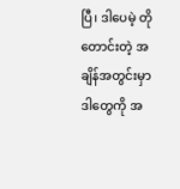ပြီ၊ ဒါပေမဲ့ တိုတောင်းတဲ့ အချိန်အတွင်းမှာ ဒါတွေကို အ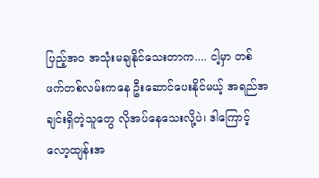ပြည့်အဝ အသုံးမချနိုင်သေးတာက.... ငါ့မှာ တစ်ဖက်တစ်လမ်းကနေ ဦးဆောင်ပေးနိုင်မယ့် အရည်အချင်းရှိတဲ့သူတွေ လိုအပ်နေသေးလို့ပဲ၊ ဒါကြောင့် လော့ထျန်းအ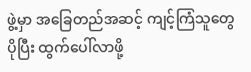ဖွဲ့မှာ အခြေတည်အဆင့် ကျင့်ကြံသူတွေ ပိုပြီး ထွက်ပေါ်လာဖို့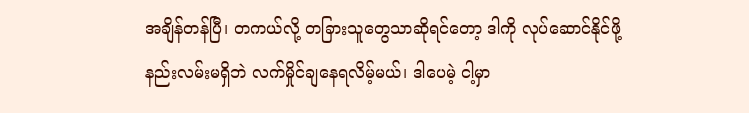အချိန်တန်ပြီ၊ တကယ်လို့ တခြားသူတွေသာဆိုရင်တော့ ဒါကို လုပ်ဆောင်နိုင်ဖို့ နည်းလမ်းမရှိဘဲ လက်မှိုင်ချနေရလိမ့်မယ်၊ ဒါပေမဲ့ ငါ့မှာ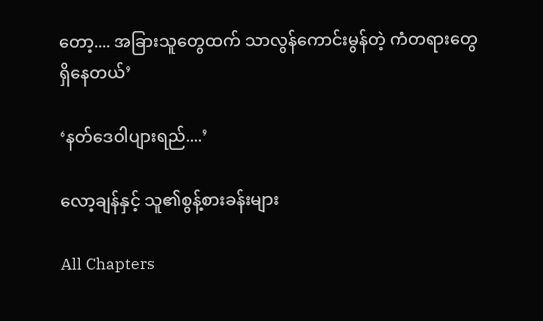တော့.... အခြားသူတွေထက် သာလွန်ကောင်းမွန်တဲ့ ကံတရားတွေ ရှိနေတယ်’

‘နတ်ဒေဝါပျားရည်....’

လော့ချန်နှင့် သူ၏စွန့်စားခန်းများ

All Chapters